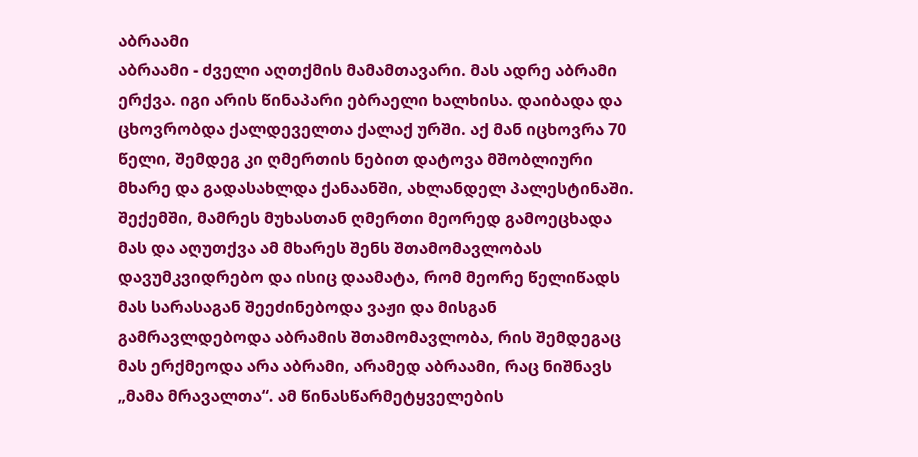აბრაამი
აბრაამი - ძველი აღთქმის მამამთავარი. მას ადრე აბრამი ერქვა. იგი არის წინაპარი ებრაელი ხალხისა. დაიბადა და ცხოვრობდა ქალდეველთა ქალაქ ურში. აქ მან იცხოვრა 70 წელი, შემდეგ კი ღმერთის ნებით დატოვა მშობლიური მხარე და გადასახლდა ქანაანში, ახლანდელ პალესტინაში. შექემში, მამრეს მუხასთან ღმერთი მეორედ გამოეცხადა მას და აღუთქვა ამ მხარეს შენს შთამომავლობას დავუმკვიდრებო და ისიც დაამატა, რომ მეორე წელიწადს მას სარასაგან შეეძინებოდა ვაჟი და მისგან გამრავლდებოდა აბრამის შთამომავლობა, რის შემდეგაც მას ერქმეოდა არა აბრამი, არამედ აბრაამი, რაც ნიშნავს „მამა მრავალთა“. ამ წინასწარმეტყველების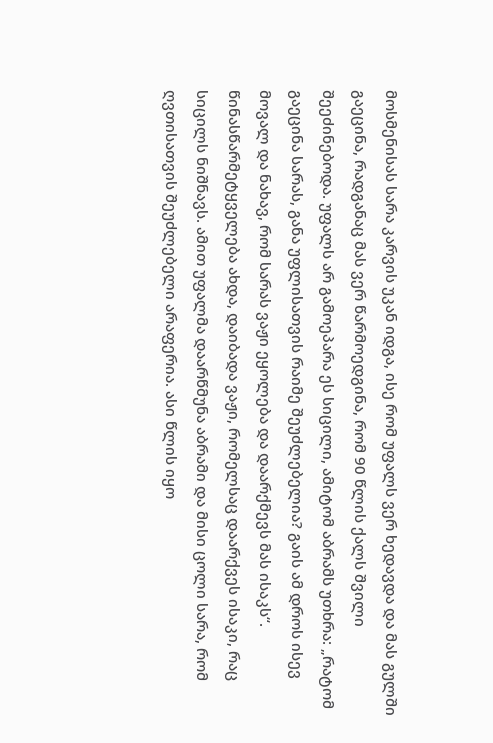მოსმენისას სარა კარვის უკან იდგა, ისე რომ უფალს ვერ ხედავდა და მას გულში გაეცინა, რადგანაც მას ვერ წარმოედგინა, რომ 90 წლის ქალს შვილი შეეძინებოდა. უფალს არ გამოეპარა ეს სიცილი, ამიტომ აბრამს უთხრა: „რატომ გაეცინა სარას, განა უფლისათვის რაიმე შეუძლებელია? გაის ამ დროს ისევ მოვალ და ნახავ, რომ სარას ვაჟი ეყოლება და დაარქმევს მას ისაკს“. წინასწარმეტყველება ახდა, დაიბადა ვაჟი, რომელსაც დაარქვეს ისაკი, რაც სიცილს ნიშნავს. ამით უფალმა დაარწმუნა აბრამი და მისი ცოლი სარა, რომ ღვთისათვის შეუძლებელი არაფერია. ასი წლის იყო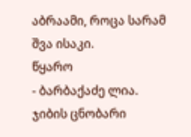აბრაამი, როცა სარამ შვა ისაკი.
წყარო
- ბარბაქაძე ლია. ჯიბის ცნობარი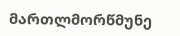მართლმორწმუნე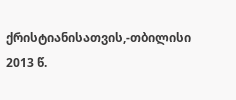ქრისტიანისათვის,-თბილისი 2013 წ.